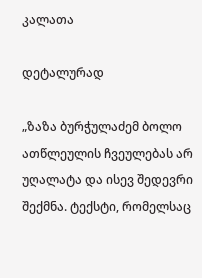კალათა

დეტალურად

„ზაზა ბურჭულაძემ ბოლო ათწლეულის ჩვეულებას არ უღალატა და ისევ შედევრი შექმნა. ტექსტი, რომელსაც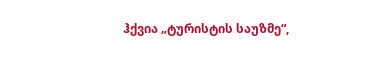ჰქვია „ტურისტის საუზმე“,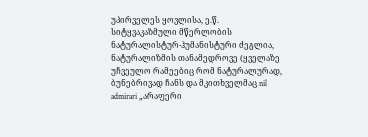უპირველეს ყოვლისა, ე.წ. სიტყვაკაზმული მწერლობის ნატურალისტურ-ჰუმანისტური ძეგლია, ნატურალიზმის თანამედროვე (ყველაზე უჩვეულო რამეებიც რომ ნატურალურად, ბუნებრივად ჩანს და მკითხველმაც nil admirari „არაფერი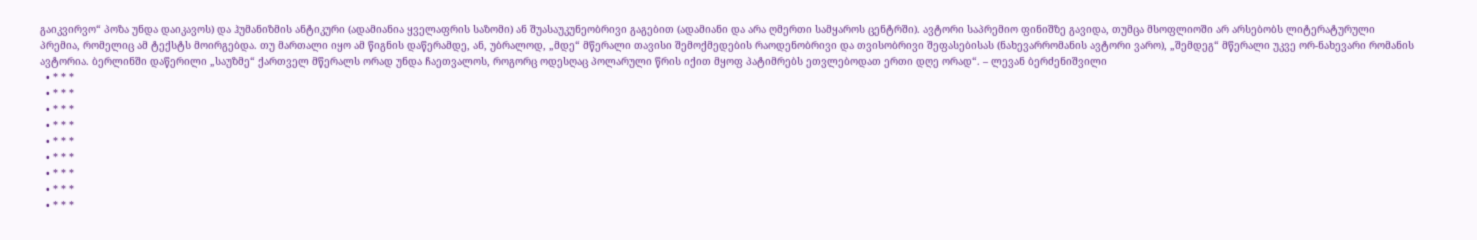გაიკვირვო“ პოზა უნდა დაიკავოს) და ჰუმანიზმის ანტიკური (ადამიანია ყველაფრის საზომი) ან შუასაუკუნეობრივი გაგებით (ადამიანი და არა ღმერთი სამყაროს ცენტრში). ავტორი საპრემიო ფინიშზე გავიდა, თუმცა მსოფლიოში არ არსებობს ლიტერატურული პრემია, რომელიც ამ ტექსტს მოირგებდა. თუ მართალი იყო ამ წიგნის დაწერამდე, ან, უბრალოდ, „მდე“ მწერალი თავისი შემოქმედების რაოდენობრივი და თვისობრივი შეფასებისას (ნახევარრომანის ავტორი ვარო), „შემდეგ“ მწერალი უკვე ორ-ნახევარი რომანის ავტორია. ბერლინში დაწერილი „საუზმე“ ქართველ მწერალს ორად უნდა ჩაეთვალოს, როგორც ოდესღაც პოლარული წრის იქით მყოფ პატიმრებს ეთვლებოდათ ერთი დღე ორად“. – ლევან ბერძენიშვილი
  • * * *
  • * * *
  • * * *
  • * * *
  • * * *
  • * * *
  • * * *
  • * * *
  • * * *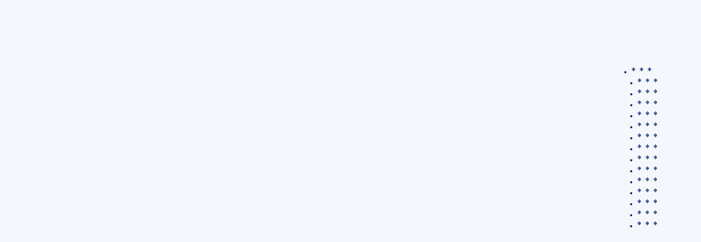• * * *
  • * * *
  • * * *
  • * * *
  • * * *
  • * * *
  • * * *
  • * * *
  • * * *
  • * * *
  • * * *
  • * * *
  • * * *
  • * * *
  • * * *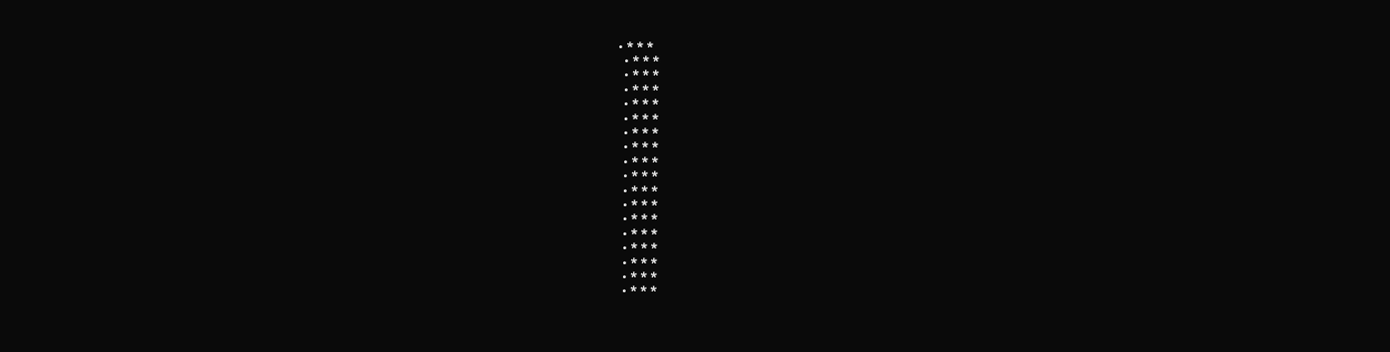• * * *
  • * * *
  • * * *
  • * * *
  • * * *
  • * * *
  • * * *
  • * * *
  • * * *
  • * * *
  • * * *
  • * * *
  • * * *
  • * * *
  • * * *
  • * * *
  • * * *
  • * * *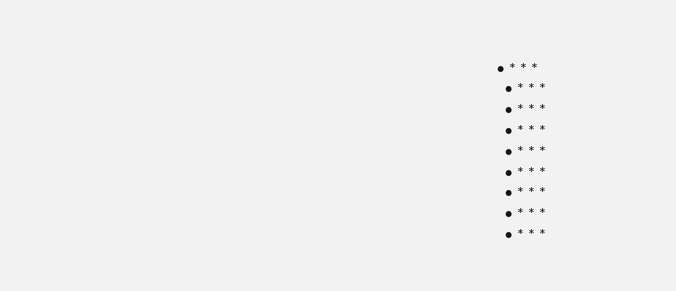• * * *
  • * * *
  • * * *
  • * * *
  • * * *
  • * * *
  • * * *
  • * * *
  • * * *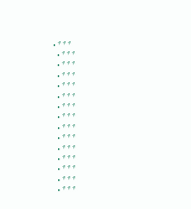• * * *
  • * * *
  • * * *
  • * * *
  • * * *
  • * * *
  • * * *
  • * * *
  • * * *
  • * * *
  • * * *
  • * * *
  • * * *
  • * * *
  • * * *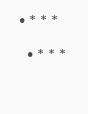• * * *
  • * * *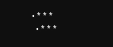• * * *
  • * * *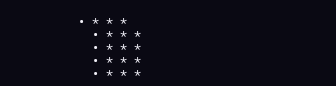• * * *
  • * * *
  • * * *
  • * * *
  • * * *